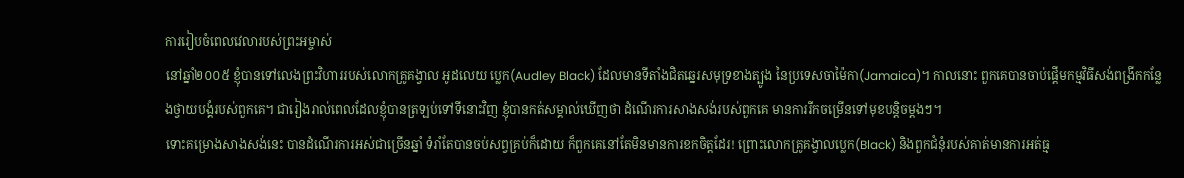ការរៀបចំពេលវេលារបស់ព្រះអម្ចាស់
នៅឆ្នាំ២០០៥ ខ្ញុំបានទៅលេងព្រះវិហាររបស់លោកគ្រូគង្វាល អូដលេយ ប្លេក(Audley Black) ដែលមានទីតាំងជិតឆ្នេរសមុទ្រខាងត្បូង នៃប្រទេសចាម៉ៃកា(Jamaica)។ កាលនោះ ពួកគេបានចាប់ផ្តើមកម្មវិធីសង់ពង្រីកកន្លែងថ្វាយបង្គំរបស់ពួកគេ។ ជារៀងរាល់ពេលដែលខ្ញុំបានត្រឡប់ទៅទីនោះវិញ ខ្ញុំបានកត់សម្គាល់ឃើញថា ដំណើរការសាងសង់របស់ពួកគេ មានការរីកចម្រើនទៅមុខបន្តិចម្តងៗ។
ទោះគម្រោងសាងសង់នេះ បានដំណើរការអស់ជាច្រើនឆ្នាំ ទំរាំតែបានចប់សព្វគ្រប់ក៏ដោយ ក៏ពួកគេនៅតែមិនមានការខកចិត្តដែរ! ព្រោះលោកគ្រូគង្វាលប្លេក(Black) និងពួកជំនុំរបស់គាត់មានការអត់ធ្ម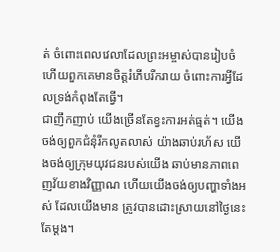ត់ ចំពោះពេលវេលាដែលព្រះអម្ចាស់បានរៀបចំ ហើយពួកគេមានចិត្តរំភើបរីករាយ ចំពោះការអ្វីដែលទ្រង់កំពុងតែធ្វើ។
ជាញឹកញាប់ យើងច្រើនតែខ្វះការអត់ធ្មត់។ យើងចង់ឲ្យពួកជំនុំរីកលូតលាស់ យ៉ាងឆាប់រហ័ស យើងចង់ឲ្យក្រុមយុវជនរបស់យើង ឆាប់មានភាពពេញវ័យខាងវិញ្ញាណ ហើយយើងចង់ឲ្យបញ្ហាទាំងអស់ ដែលយើងមាន ត្រូវបានដោះស្រាយនៅថ្ងៃនេះតែម្តង។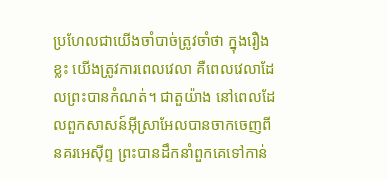ប្រហែលជាយើងចាំបាច់ត្រូវចាំថា ក្នុងរឿងខ្លះ យើងត្រូវការពេលវេលា គឺពេលវេលាដែលព្រះបានកំណត់។ ជាតួយ៉ាង នៅពេលដែលពួកសាសន៍អ៊ីស្រាអែលបានចាកចេញពីនគរអេស៊ីព្ទ ព្រះបានដឹកនាំពួកគេទៅកាន់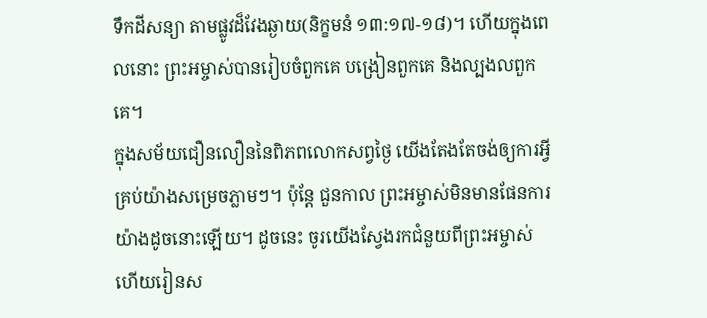ទឹកដីសន្យា តាមផ្លូវដ៏វែងឆ្ងាយ(និក្ខមនំ ១៣:១៧-១៨)។ ហើយក្នុងពេលនោះ ព្រះអម្ចាស់បានរៀបចំពួកគេ បង្រៀនពួកគេ និងល្បងលពួកគេ។
ក្នុងសម័យជឿនលឿននៃពិភពលោកសព្វថ្ងៃ យើងតែងតែចង់ឲ្យការអ្វីគ្រប់យ៉ាងសម្រេចភ្លាមៗ។ ប៉ុន្តែ ជួនកាល ព្រះអម្ចាស់មិនមានផែនការយ៉ាងដូចនោះឡើយ។ ដូចនេះ ចូរយើងស្វែងរកជំនួយពីព្រះអម្ចាស់ ហើយរៀនស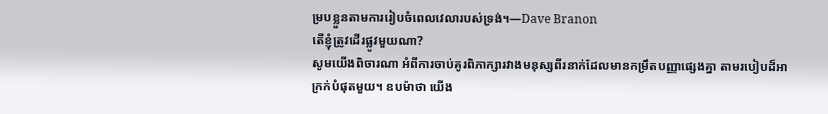ម្របខ្លួនតាមការរៀបចំពេលវេលារបស់ទ្រង់។—Dave Branon
តើខ្ញុំត្រូវដើរផ្លូវមួយណា?
សូមយើងពិចារណា អំពីការចាប់គូរពិភាក្សារវាងមនុស្សពីរនាក់ដែលមានកម្រឹតបញ្ញាផ្សេងគ្នា តាមរបៀបដ៏អាក្រក់បំផុតមួយ។ ឧបម៉ាថា យើង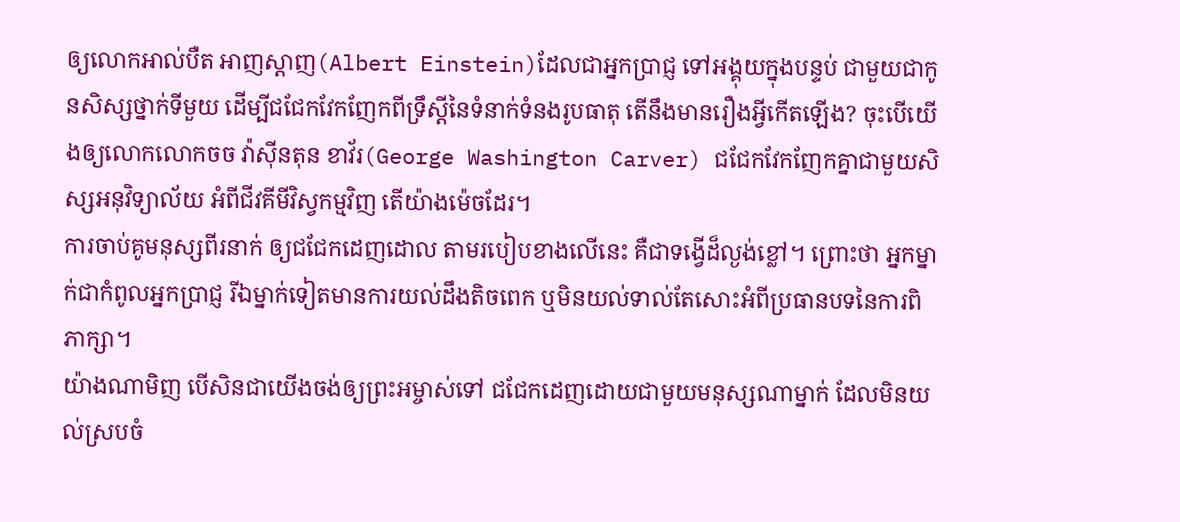ឲ្យលោកអាល់បឺត អាញស្តាញ(Albert Einstein)ដែលជាអ្នកប្រាជ្ញ ទៅអង្គុយក្នុងបន្ទប់ ជាមួយជាកូនសិស្សថ្នាក់ទីមួយ ដើម្បីជជែកវែកញែកពីទ្រឹស្តីនៃទំនាក់ទំនងរូបធាតុ តើនឹងមានរឿងអ្វីកើតឡើង? ចុះបើយើងឲ្យលោកលោកចច វ៉ាស៊ីនតុន ខាវ័រ(George Washington Carver) ជជែកវែកញែកគ្នាជាមួយសិស្សអនុវិទ្យាល័យ អំពីជីវគីមីវិស្វកម្មវិញ តើយ៉ាងម៉េចដែរ។
ការចាប់គូមនុស្សពីរនាក់ ឲ្យជជែកដេញដោល តាមរបៀបខាងលើនេះ គឺជាទង្វើដ៏ល្ងង់ខ្លៅ។ ព្រោះថា អ្នកម្នាក់ជាកំពូលអ្នកប្រាជ្ញ រីឯម្នាក់ទៀតមានការយល់ដឹងតិចពេក ឬមិនយល់ទាល់តែសោះអំពីប្រធានបទនៃការពិភាក្សា។
យ៉ាងណាមិញ បើសិនជាយើងចង់ឲ្យព្រះអម្ចាស់ទៅ ជជែកដេញដោយជាមួយមនុស្សណាម្នាក់ ដែលមិនយល់ស្របចំ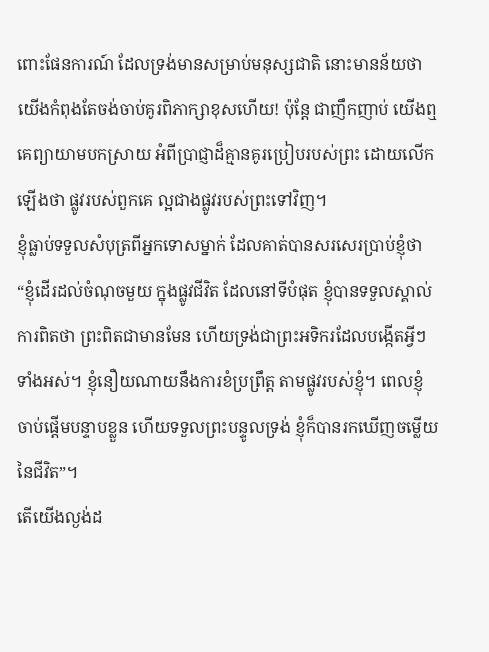ពោះផែនការណ៍ ដែលទ្រង់មានសម្រាប់មនុស្សជាតិ នោះមានន័យថា យើងកំពុងតែចង់ចាប់គូរពិភាក្សាខុសហើយ! ប៉ុន្តែ ជាញឹកញាប់ យើងឮគេព្យាយាមបកស្រាយ អំពីប្រាជ្ញាដ៏គ្មានគូរប្រៀបរបស់ព្រះ ដោយលើកឡើងថា ផ្លូវរបស់ពួកគេ ល្អជាងផ្លូវរបស់ព្រះទៅវិញ។
ខ្ញុំធ្លាប់ទទួលសំបុត្រពីអ្នកទោសម្នាក់ ដែលគាត់បានសរសេរប្រាប់ខ្ញុំថា “ខ្ញុំដើរដល់ចំណុចមួយ ក្នុងផ្លូវជីវិត ដែលនៅទីបំផុត ខ្ញុំបានទទួលស្គាល់ការពិតថា ព្រះពិតជាមានមែន ហើយទ្រង់ជាព្រះអទិករដែលបង្កើតអ្វីៗទាំងអស់។ ខ្ញុំនឿយណាយនឹងការខំប្រព្រឹត្ត តាមផ្លូវរបស់ខ្ញុំ។ ពេលខ្ញុំចាប់ផ្តើមបន្ទាបខ្លួន ហើយទទួលព្រះបន្ទូលទ្រង់ ខ្ញុំក៏បានរកឃើញចម្លើយនៃជីវិត”។
តើយើងល្ងង់ដ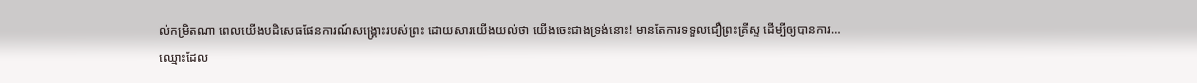ល់កម្រិតណា ពេលយើងបដិសេធផែនការណ៍សង្រ្គោះរបស់ព្រះ ដោយសារយើងយល់ថា យើងចេះជាងទ្រង់នោះ! មានតែការទទួលជឿព្រះគ្រីស្ទ ដើម្បីឲ្យបានការ…
ឈ្មោះដែល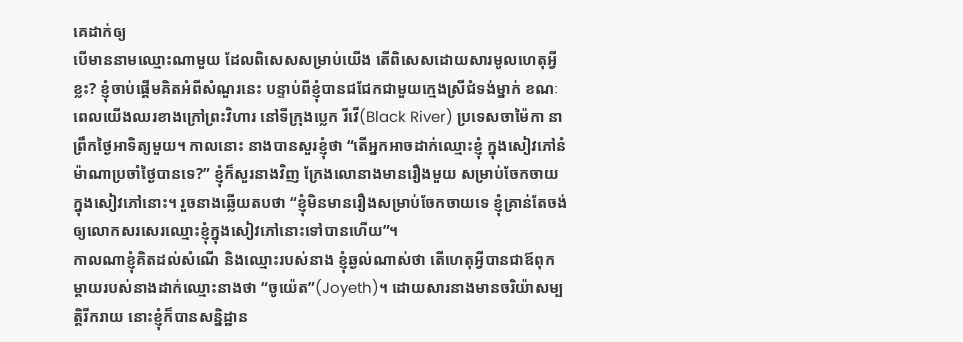គេដាក់ឲ្យ
បើមាននាមឈ្មោះណាមួយ ដែលពិសេសសម្រាប់យើង តើពិសេសដោយសារមូលហេតុអ្វីខ្លះ? ខ្ញុំចាប់ផ្តើមគិតអំពីសំណួរនេះ បន្ទាប់ពីខ្ញុំបានជជែកជាមួយក្មេងស្រីជំទង់ម្នាក់ ខណៈពេលយើងឈរខាងក្រៅព្រះវិហារ នៅទីក្រុងប្លេក រីវើ(Black River) ប្រទេសចាម៉ៃកា នាព្រឹកថ្ងៃអាទិត្យមួយ។ កាលនោះ នាងបានសួរខ្ញុំថា “តើអ្នកអាចដាក់ឈ្មោះខ្ញុំ ក្នុងសៀវភៅនំម៉ាណាប្រចាំថ្ងៃបានទេ?” ខ្ញុំក៏សួរនាងវិញ ក្រែងលោនាងមានរឿងមួយ សម្រាប់ចែកចាយក្នុងសៀវភៅនោះ។ រួចនាងឆ្លើយតបថា “ខ្ញុំមិនមានរឿងសម្រាប់ចែកចាយទេ ខ្ញុំគ្រាន់តែចង់ឲ្យលោកសរសេរឈ្មោះខ្ញុំក្នុងសៀវភៅនោះទៅបានហើយ”។
កាលណាខ្ញុំគិតដល់សំណើ និងឈ្មោះរបស់នាង ខ្ញុំឆ្ងល់ណាស់ថា តើហេតុអ្វីបានជាឪពុកម្តាយរបស់នាងដាក់ឈ្មោះនាងថា “ចូយ៉េត”(Joyeth)។ ដោយសារនាងមានចរិយ៉ាសម្បត្តិរីករាយ នោះខ្ញុំក៏បានសន្និដ្ឋាន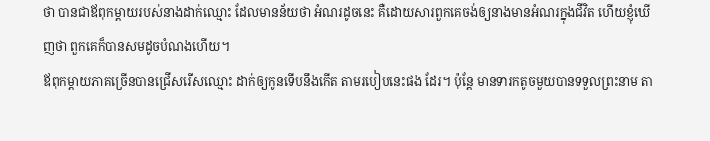ថា បានជាឪពុកម្តាយរបស់នាងដាក់ឈ្មោះ ដែលមានន័យថា អំណរដូចនេះ គឺដោយសារពួកគេចង់ឲ្យនាងមានអំណរក្នុងជីវិត ហើយខ្ញុំឃើញថា ពួកគេក៏បានសមដូចបំណងហើយ។
ឪពុកម្តាយភាគច្រើនបានជ្រើសរើសឈ្មោះ ដាក់ឲ្យកូនទើបនឹងកើត តាមរបៀបនេះផង ដែរ។ ប៉ុន្តែ មានទារកតូចមួយបានទទួលព្រះនាម តា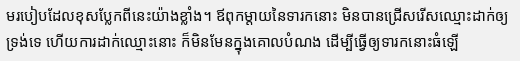មរបៀបដែលខុសប្លែកពីនេះយ៉ាងខ្លាំង។ ឪពុកម្តាយនៃទារកនោះ មិនបានជ្រើសរើសឈ្មោះដាក់ឲ្យទ្រង់ទេ ហើយការដាក់ឈ្មោះនោះ ក៏មិនមែនក្នុងគោលបំណង ដើម្បីធ្វើឲ្យទារកនោះធំឡើ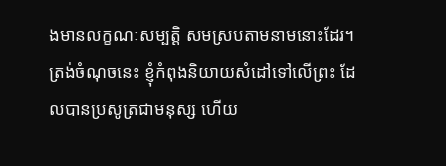ងមានលក្ខណៈសម្បត្តិ សមស្របតាមនាមនោះដែរ។ ត្រង់ចំណុចនេះ ខ្ញុំកំពុងនិយាយសំដៅទៅលើព្រះ ដែលបានប្រសូត្រជាមនុស្ស ហើយ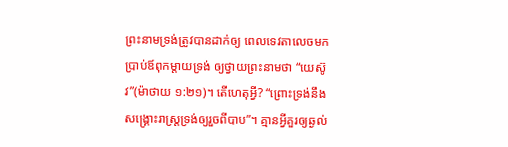ព្រះនាមទ្រង់ត្រូវបានដាក់ឲ្យ ពេលទេវតាលេចមកប្រាប់ឪពុកម្តាយទ្រង់ ឲ្យថ្វាយព្រះនាមថា “យេស៊ូវ”(ម៉ាថាយ ១:២១)។ តើហេតុអ្វី? “ព្រោះទ្រង់នឹងសង្រ្គោះរាស្រ្តទ្រង់ឲ្យរួចពីបាប”។ គ្មានអ្វីគួរឲ្យឆ្ងល់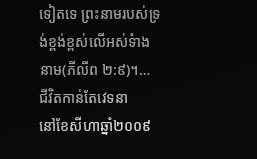ទៀតទេ ព្រះនាមរបស់ទ្រង់ខ្ពង់ខ្ពស់លើអស់ទំាងនាម(ភីលីព ២:៩)។…
ជីវិតកាន់តែវេទនា
នៅខែសីហាឆ្នាំ២០០៩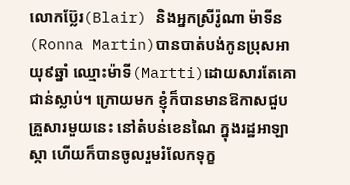លោកប្ល៊ែរ(Blair) និងអ្នកស្រីរ៉ូណា ម៉ាទីន(Ronna Martin)បានបាត់បង់កូនប្រុសអាយុ៩ឆ្នាំ ឈ្មោះម៉ាទី(Martti)ដោយសារតែគោជាន់ស្លាប់។ ក្រោយមក ខ្ញុំក៏បានមានឱកាសជួបគ្រួសារមួយនេះ នៅតំបន់ខេនណៃ ក្នុងរដ្ឋអាឡាស្កា ហើយក៏បានចូលរួមរំលែកទុក្ខ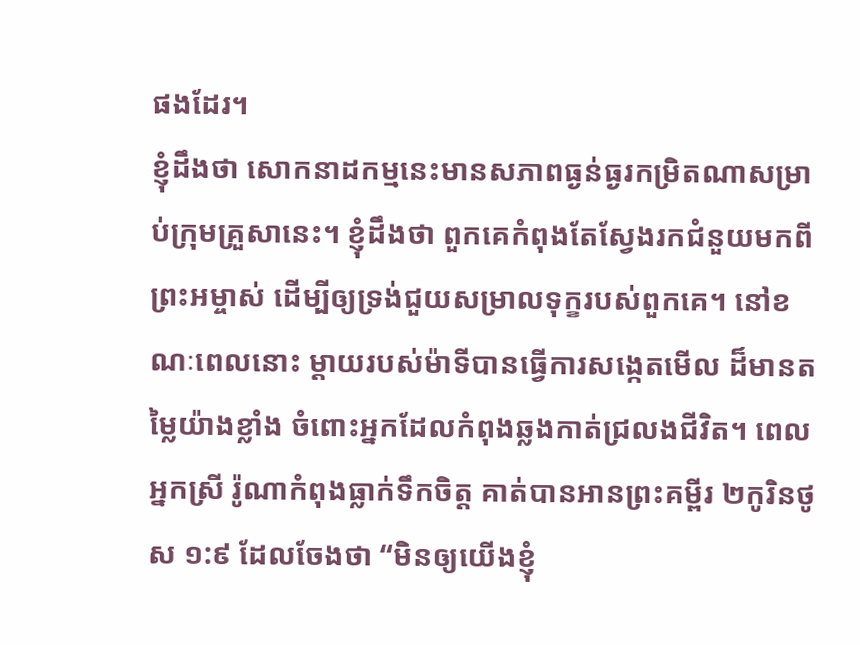ផងដែរ។
ខ្ញុំដឹងថា សោកនាដកម្មនេះមានសភាពធ្ងន់ធ្ងរកម្រិតណាសម្រាប់ក្រុមគ្រួសានេះ។ ខ្ញុំដឹងថា ពួកគេកំពុងតែស្វែងរកជំនួយមកពីព្រះអម្ចាស់ ដើម្បីឲ្យទ្រង់ជួយសម្រាលទុក្ខរបស់ពួកគេ។ នៅខណៈពេលនោះ ម្តាយរបស់ម៉ាទីបានធ្វើការសង្កេតមើល ដ៏មានតម្លៃយ៉ាងខ្លាំង ចំពោះអ្នកដែលកំពុងឆ្លងកាត់ជ្រលងជីវិត។ ពេលអ្នកស្រី រ៉ូណាកំពុងធ្លាក់ទឹកចិត្ត គាត់បានអានព្រះគម្ពីរ ២កូរិនថូស ១:៩ ដែលចែងថា “មិនឲ្យយើងខ្ញុំ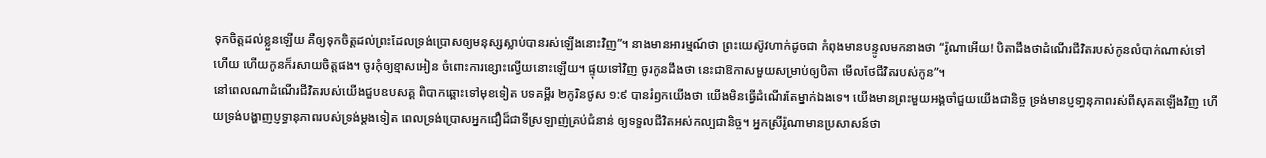ទុកចិត្តដល់ខ្លួនឡើយ គឺឲ្យទុកចិត្តដល់ព្រះដែលទ្រង់ប្រោសឲ្យមនុស្សស្លាប់បានរស់ឡើងនោះវិញ”។ នាងមានអារម្មណ៍ថា ព្រះយេស៊ូវហាក់ដូចជា កំពុងមានបន្ទូលមកនាងថា “រ៉ូណាអើយ! បិតាដឹងថាដំណើរជីវិតរបស់កូនលំបាក់ណាស់ទៅហើយ ហើយកូនក៏រសាយចិត្តផង។ ចូរកុំឲ្យខ្មាសអៀន ចំពោះការខ្សោះល្វើយនោះឡើយ។ ផ្ទុយទៅវិញ ចូរកូនដឹងថា នេះជាឱកាសមួយសម្រាប់ឲ្យបិតា មើលថែជីវិតរបស់កូន”។
នៅពេលណាដំណើរជីវិតរបស់យើងជួបឧបសគ្គ ពិបាកឆ្ពោះទៅមុខទៀត បទគម្ពីរ ២កូរិនថូស ១:៩ បានរំឭកយើងថា យើងមិនធ្វើដំណើរតែម្នាក់ឯងទេ។ យើងមានព្រះមួយអង្គចាំជួយយើងជានិច្ច ទ្រង់មានប្ញទា្ធនុភាពរស់ពីសុគតឡើងវិញ ហើយទ្រង់បង្ហាញប្ញទ្ធានុភាពរបស់ទ្រង់ម្តងទៀត ពេលទ្រង់ប្រោសអ្នកជឿដ៏ជាទីស្រឡាញ់គ្រប់ជំនាន់ ឲ្យទទួលជីវិតអស់កល្បជានិច្ច។ អ្នកស្រីរ៉ូណាមានប្រសាសន៍ថា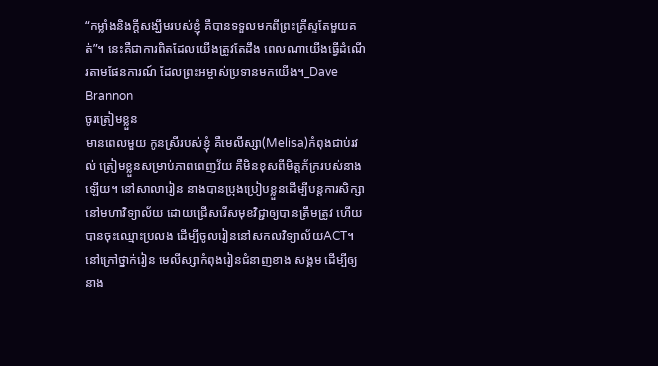“កម្លាំងនិងក្តីសង្ឃឹមរបស់ខ្ញុំ គឺបានទទួលមកពីព្រះគ្រីស្ទតែមួយគត់”។ នេះគឺជាការពិតដែលយើងត្រូវតែដឹង ពេលណាយើងធ្វើដំណើរតាមផែនការណ៍ ដែលព្រះអម្ចាស់ប្រទានមកយើង។_Dave Brannon
ចូរត្រៀមខ្លួន
មានពេលមួយ កូនស្រីរបស់ខ្ញុំ គឺមេលីស្សា(Melisa)កំពុងជាប់រវល់ ត្រៀមខ្លួនសម្រាប់ភាពពេញវ័យ គឺមិនខុសពីមិត្តភ័ក្ររបស់នាងឡើយ។ នៅសាលារៀន នាងបានប្រុងប្រៀបខ្លួនដើម្បីបន្តការសិក្សានៅមហាវិទ្យាល័យ ដោយជ្រើសរើសមុខវិជ្ជាឲ្យបានត្រឹមត្រូវ ហើយបានចុះឈ្មោះប្រលង ដើម្បីចូលរៀននៅសកលវិទ្យាល័យACT។ នៅក្រៅថ្នាក់រៀន មេលីស្សាកំពុងរៀនជំនាញខាង សង្គម ដើម្បីឲ្យនាង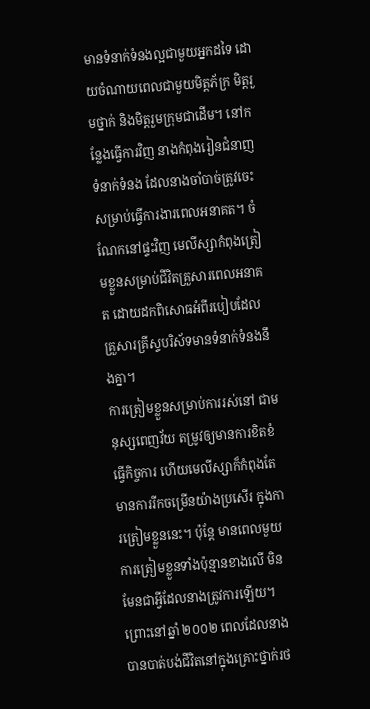មានទំនាក់ទំនងល្អជាមួយអ្នកដទៃ ដោយចំណាយពេលជាមួយមិត្តភ័ក្រ មិត្តរួមថ្នាក់ និងមិត្តរួមក្រុមជាដើម។ នៅកន្លែងធ្វើការវិញ នាងកំពុងរៀនជំនាញទំនាក់ទំនង ដែលនាងចាំបាច់ត្រូវចេះ សម្រាប់ធ្វើការងារពេលអនាគត។ ចំណែកនៅផ្ទះវិញ មេលីស្សាកំពុងត្រៀមខ្លួនសម្រាប់ជីវិតគ្រួសារពេលអនាគត ដោយដកពិសោធអំពីរបៀបដែលគ្រួសារគ្រីស្ទបរិស័ទមានទំនាក់ទំនងនឹងគ្នា។
ការត្រៀមខ្លួនសម្រាប់ការរស់នៅ ជាមនុស្សពេញវ័យ តម្រូវឲ្យមានការខិតខំធ្វើកិច្ចការ ហើយមេលីស្សាក៏កំពុងតែមានការរីកចម្រើនយ៉ាងប្រសើរ ក្នុងការត្រៀមខ្លួននេះ។ ប៉ុន្តែ មានពេលមួយ ការត្រៀមខ្លួនទាំងប៉ុន្មានខាងលើ មិនមែនជាអ្វីដែលនាងត្រូវការឡើយ។ ព្រោះនៅឆ្នាំ ២០០២ ពេលដែលនាងបានបាត់បង់ជីវិតនៅក្នុងគ្រោះថ្នាក់រថ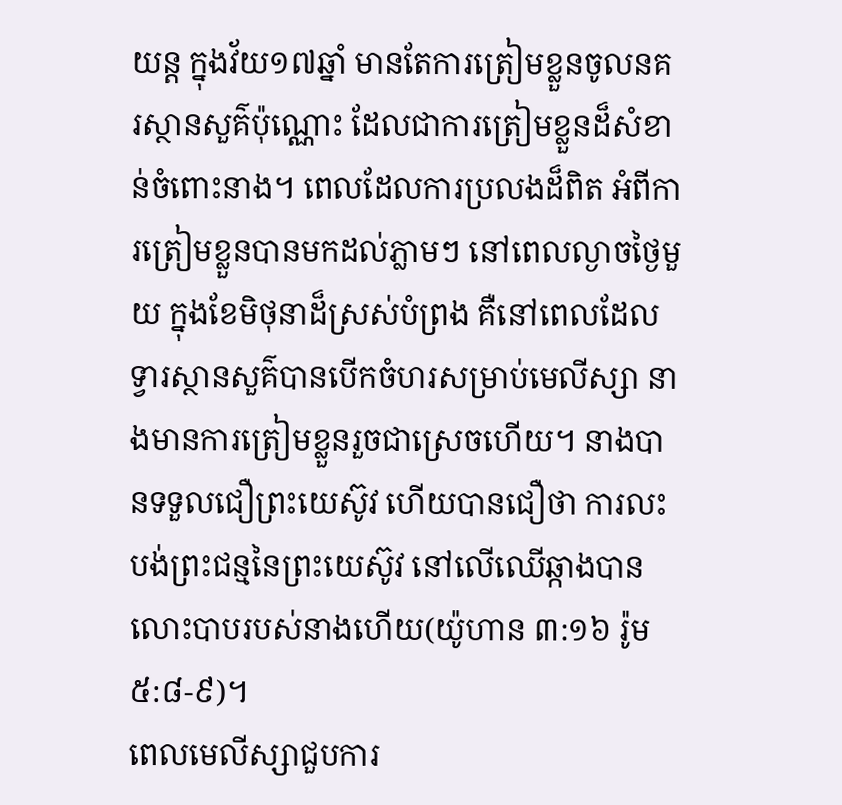យន្ត ក្នុងវ័យ១៧ឆ្នាំ មានតែការត្រៀមខ្លួនចូលនគរស្ថានសួគ៌ប៉ុណ្ណោះ ដែលជាការត្រៀមខ្លួនដ៏សំខាន់ចំពោះនាង។ ពេលដែលការប្រលងដ៏ពិត អំពីការត្រៀមខ្លួនបានមកដល់ភ្លាមៗ នៅពេលល្ងាចថ្ងៃមួយ ក្នុងខែមិថុនាដ៏ស្រស់បំព្រង គឺនៅពេលដែលទ្វារស្ថានសួគ៌បានបើកចំហរសម្រាប់មេលីស្សា នាងមានការត្រៀមខ្លួនរួចជាស្រេចហើយ។ នាងបានទទួលជឿព្រះយេស៊ូវ ហើយបានជឿថា ការលះបង់ព្រះជន្មនៃព្រះយេស៊ូវ នៅលើឈើឆ្កាងបានលោះបាបរបស់នាងហើយ(យ៉ូហាន ៣:១៦ រ៉ូម ៥:៨-៩)។
ពេលមេលីស្សាជួបការ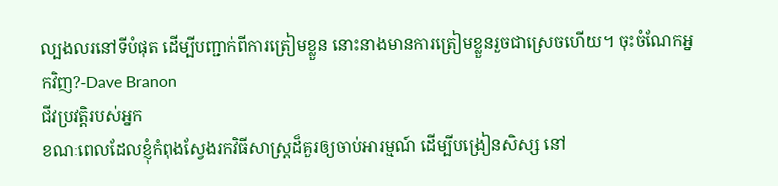ល្បងលរនៅទីបំផុត ដើម្បីបញ្ជាក់ពីការត្រៀមខ្លួន នោះនាងមានការត្រៀមខ្លួនរួចជាស្រេចហើយ។ ចុះចំណែកអ្នកវិញ?-Dave Branon
ជីវប្រវត្តិរបស់អ្នក
ខណៈពេលដែលខ្ញុំកំពុងស្វែងរកវិធីសាស្រ្តដ៏គួរឲ្យចាប់អារម្មណ៍ ដើម្បីបង្រៀនសិស្ស នៅ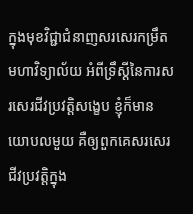ក្នុងមុខវិជ្ជាជំនាញសរសេរកម្រឹតមហាវិទ្យាល័យ អំពីទ្រឹស្តីនៃការសរសេរជីវប្រវត្តិសង្ខេប ខ្ញុំក៏មានយោបលមួយ គឺឲ្យពួកគេសរសេរជីវប្រវត្តិក្នុង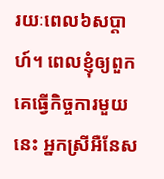រយៈពេល៦សប្តាហ៍។ ពេលខ្ញុំឲ្យពួកគេធ្វើកិច្ចការមួយនេះ អ្នកស្រីអឺនែស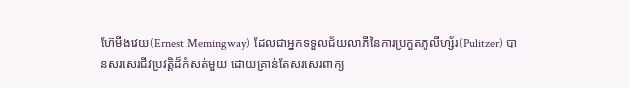ហ៊ែមីងវេយ(Ernest Memingway) ដែលជាអ្នកទទួលជ័យលាភីនៃការប្រកួតភូលីហ្ស័រ(Pulitzer) បានសរសេរជីវប្រវត្តិដ៏កំសត់មួយ ដោយគ្រាន់តែសរសេរពាក្យ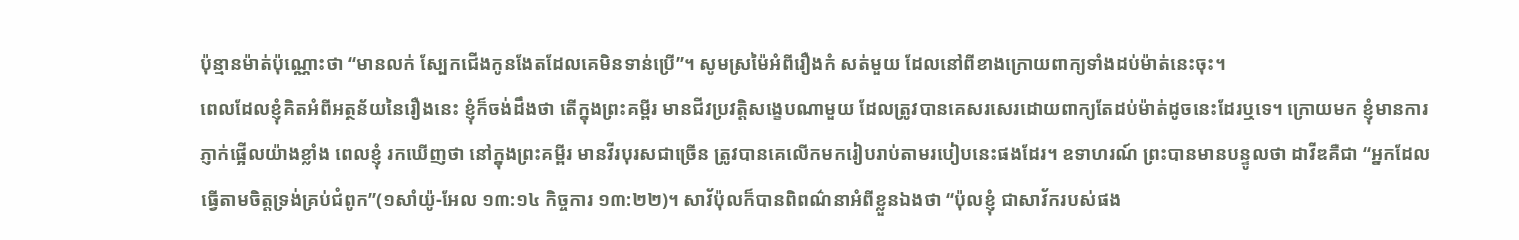ប៉ុន្មានម៉ាត់ប៉ុណ្ណោះថា “មានលក់ ស្បែកជើងកូនងែតដែលគេមិនទាន់ប្រើ”។ សូមស្រម៉ៃអំពីរឿងកំ សត់មួយ ដែលនៅពីខាងក្រោយពាក្យទាំងដប់ម៉ាត់នេះចុះ។
ពេលដែលខ្ញុំគិតអំពីអត្ថន័យនៃរឿងនេះ ខ្ញុំក៏ចង់ដឹងថា តើក្នុងព្រះគម្ពីរ មានជីវប្រវត្តិសង្ខេបណាមួយ ដែលត្រូវបានគេសរសេរដោយពាក្យតែដប់ម៉ាត់ដូចនេះដែរឬទេ។ ក្រោយមក ខ្ញុំមានការភ្ញាក់ផ្អើលយ៉ាងខ្លាំង ពេលខ្ញុំ រកឃើញថា នៅក្នុងព្រះគម្ពីរ មានវីរបុរសជាច្រើន ត្រូវបានគេលើកមករៀបរាប់តាមរបៀបនេះផងដែរ។ ឧទាហរណ៍ ព្រះបានមានបន្ទូលថា ដាវីឌគឺជា “អ្នកដែលធ្វើតាមចិត្តទ្រង់គ្រប់ជំពូក”(១សាំយ៉ូ-អែល ១៣:១៤ កិច្ចការ ១៣:២២)។ សាវ័ប៉ុលក៏បានពិពណ៌នាអំពីខ្លួនឯងថា “ប៉ុលខ្ញុំ ជាសាវ័ករបស់ផង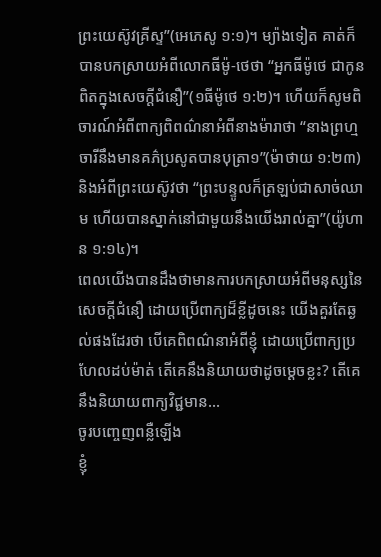ព្រះយេស៊ូវគ្រីស្ទ”(អេភេសូ ១:១)។ ម្យ៉ាងទៀត គាត់ក៏បានបកស្រាយអំពីលោកធីម៉ូ-ថេថា “អ្នកធីម៉ូថេ ជាកូនពិតក្នុងសេចក្តីជំនឿ”(១ធីម៉ូថេ ១:២)។ ហើយក៏សូមពិចារណ៍អំពីពាក្យពិពណ៌នាអំពីនាងម៉ារាថា “នាងព្រហ្មចារីនឹងមានគភ៌ប្រសូតបានបុត្រា១”(ម៉ាថាយ ១:២៣) និងអំពីព្រះយេស៊ូវថា “ព្រះបន្ទូលក៏ត្រឡប់ជាសាច់ឈាម ហើយបានស្នាក់នៅជាមួយនឹងយើងរាល់គ្នា”(យ៉ូហាន ១:១៤)។
ពេលយើងបានដឹងថាមានការបកស្រាយអំពីមនុស្សនៃសេចក្តីជំនឿ ដោយប្រើពាក្យដ៏ខ្លីដូចនេះ យើងគួរតែឆ្ងល់ផងដែរថា បើគេពិពណ៌នាអំពីខ្ញុំ ដោយប្រើពាក្យប្រហែលដប់ម៉ាត់ តើគេនឹងនិយាយថាដូចម្តេចខ្លះ? តើគេនឹងនិយាយពាក្យវិជ្ជមាន…
ចូរបញ្ចេញពន្លឺឡើង
ខ្ញុំ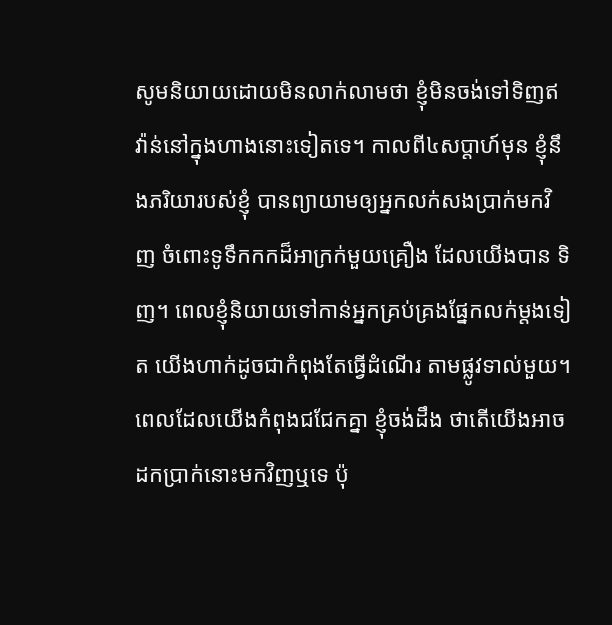សូមនិយាយដោយមិនលាក់លាមថា ខ្ញុំមិនចង់ទៅទិញឥវ៉ាន់នៅក្នុងហាងនោះទៀតទេ។ កាលពី៤សប្តាហ៍មុន ខ្ញុំនឹងភរិយារបស់ខ្ញុំ បានព្យាយាមឲ្យអ្នកលក់សងប្រាក់មកវិញ ចំពោះទូទឹកកកដ៏អាក្រក់មួយគ្រឿង ដែលយើងបាន ទិញ។ ពេលខ្ញុំនិយាយទៅកាន់អ្នកគ្រប់គ្រងផ្នែកលក់ម្តងទៀត យើងហាក់ដូចជាកំពុងតែធ្វើដំណើរ តាមផ្លូវទាល់មួយ។ ពេលដែលយើងកំពុងជជែកគ្នា ខ្ញុំចង់ដឹង ថាតើយើងអាចដកប្រាក់នោះមកវិញឬទេ ប៉ុ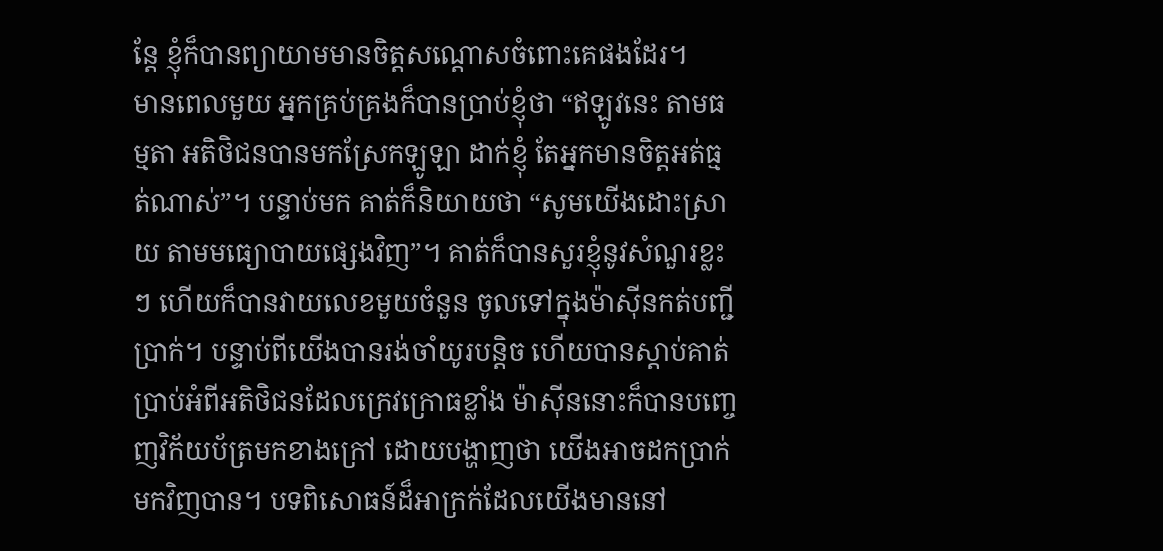ន្តែ ខ្ញុំក៏បានព្យាយាមមានចិត្តសណ្តោសចំពោះគេផងដែរ។
មានពេលមួយ អ្នកគ្រប់គ្រងក៏បានប្រាប់ខ្ញុំថា “ឥឡូវនេះ តាមធម្មតា អតិថិជនបានមកស្រែកឡូឡា ដាក់ខ្ញុំ តែអ្នកមានចិត្តអត់ធ្មត់ណាស់”។ បន្ទាប់មក គាត់ក៏និយាយថា “សូមយើងដោះស្រាយ តាមមធ្យោបាយផ្សេងវិញ”។ គាត់ក៏បានសួរខ្ញុំនូវសំណួរខ្លះៗ ហើយក៏បានវាយលេខមួយចំនួន ចូលទៅក្នុងម៉ាស៊ីនកត់បញ្ជីប្រាក់។ បន្ទាប់ពីយើងបានរង់ចាំយូរបន្តិច ហើយបានស្តាប់គាត់ប្រាប់អំពីអតិថិជនដែលក្រេវក្រោធខ្លាំង ម៉ាស៊ីននោះក៏បានបញ្ចេញវិក័យប័ត្រមកខាងក្រៅ ដោយបង្ហាញថា យើងអាចដកប្រាក់មកវិញបាន។ បទពិសោធន៍ដ៏អាក្រក់ដែលយើងមាននៅ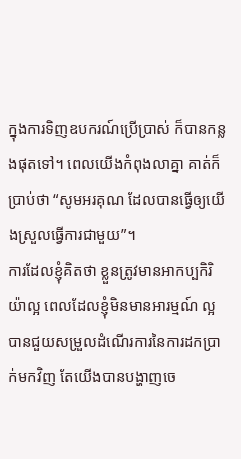ក្នុងការទិញឧបករណ៍ប្រើប្រាស់ ក៏បានកន្លងផុតទៅ។ ពេលយើងកំពុងលាគ្នា គាត់ក៏ប្រាប់ថា “សូមអរគុណ ដែលបានធ្វើឲ្យយើងស្រួលធ្វើការជាមួយ”។
ការដែលខ្ញុំគិតថា ខ្លួនត្រូវមានអាកប្បកិរិយ៉ាល្អ ពេលដែលខ្ញុំមិនមានអារម្មណ៍ ល្អ បានជួយសម្រួលដំណើរការនៃការដកប្រាក់មកវិញ តែយើងបានបង្ហាញចេ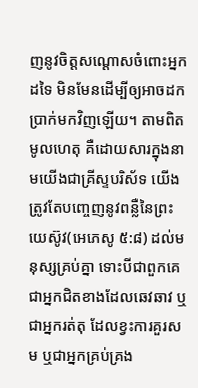ញនូវចិត្តសណ្តោសចំពោះអ្នកដទៃ មិនមែនដើម្បីឲ្យអាចដកប្រាក់មកវិញឡើយ។ តាមពិត មូលហេតុ គឺដោយសារក្នុងនាមយើងជាគ្រីស្ទបរិស័ទ យើងត្រូវតែបញ្ចេញនូវពន្លឺនៃព្រះយេស៊ូវ(អេភេសូ ៥:៨) ដល់មនុស្សគ្រប់គ្នា ទោះបីជាពួកគេជាអ្នកជិតខាងដែលឆេវឆាវ ឬជាអ្នករត់តុ ដែលខ្វះការគួរសម ឬជាអ្នកគ្រប់គ្រង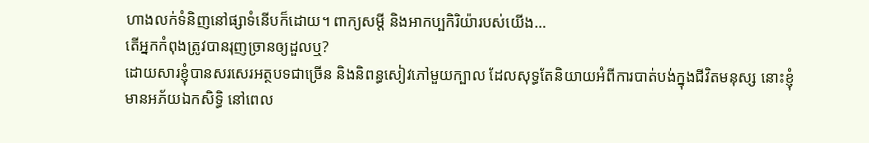ហាងលក់ទំនិញនៅផ្សាទំនើបក៏ដោយ។ ពាក្យសម្តី និងអាកប្បកិរិយ៉ារបស់យើង…
តើអ្នកកំពុងត្រូវបានរុញច្រានឲ្យដួលឬ?
ដោយសារខ្ញុំបានសរសេរអត្ថបទជាច្រើន និងនិពន្ធសៀវភៅមួយក្បាល ដែលសុទ្ធតែនិយាយអំពីការបាត់បង់ក្នុងជីវិតមនុស្ស នោះខ្ញុំមានអភ័យឯកសិទ្ធិ នៅពេល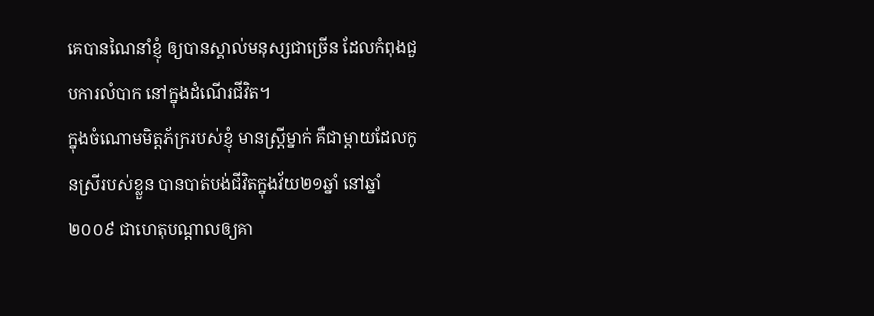គេបានណៃនាំខ្ញុំ ឲ្យបានស្គាល់មនុស្សជាច្រើន ដែលកំពុងជួបការលំបាក នៅក្នុងដំណើរជីវិត។
ក្នុងចំណោមមិត្តភ័ក្ររបស់ខ្ញុំ មានស្រ្តីម្នាក់ គឺជាម្តាយដែលកូនស្រីរបស់ខ្លួន បានបាត់បង់ជីវិតក្នុងវ័យ២១ឆ្នាំ នៅឆ្នាំ២០០៩ ជាហេតុបណ្តាលឲ្យគា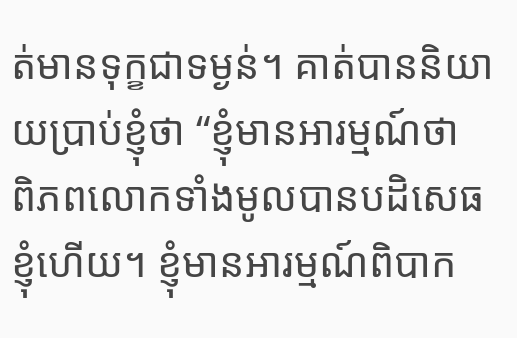ត់មានទុក្ខជាទម្ងន់។ គាត់បាននិយាយប្រាប់ខ្ញុំថា “ខ្ញុំមានអារម្មណ៍ថា ពិភពលោកទាំងមូលបានបដិសេធខ្ញុំហើយ។ ខ្ញុំមានអារម្មណ៍ពិបាក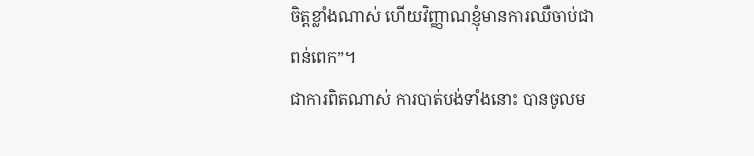ចិត្តខ្លាំងណាស់ ហើយវិញ្ញាណខ្ញុំមានការឈឺចាប់ជាពន់ពេក”។
ជាការពិតណាស់ ការបាត់បង់ទាំងនោះ បានចូលម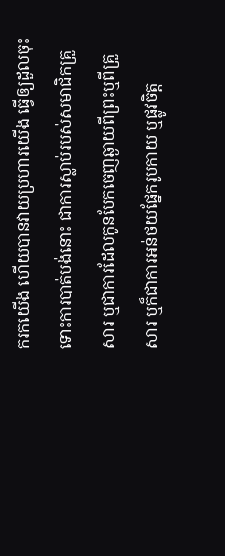ករកយើង ហើយបានវាយប្រហារយើង ធ្វើឲ្យដួលចុះ ទោះការបាត់បង់នោះ ជាការស្លាប់របស់សមាជិកគ្រួសារ ឬជាការដែលកូនបែកចេញឆ្ងាយពីព្រះឬពីគ្រួសារ ឬក៏ជាការអន់ថយផ្នែករូបកាយ ឬផ្លូវចិត្ត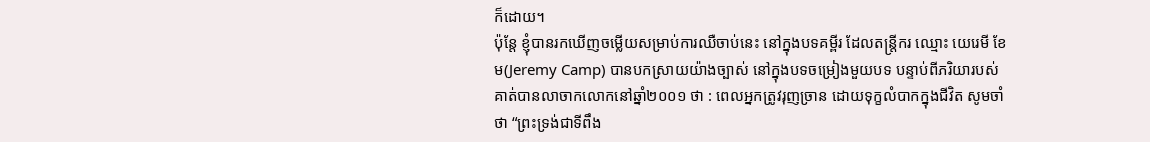ក៏ដោយ។
ប៉ុន្តែ ខ្ញុំបានរកឃើញចម្លើយសម្រាប់ការឈឺចាប់នេះ នៅក្នុងបទគម្ពីរ ដែលតន្ត្រីករ ឈ្មោះ យេរេមី ខែម(Jeremy Camp) បានបកស្រាយយ៉ាងច្បាស់ នៅក្នុងបទចម្រៀងមួយបទ បន្ទាប់ពីភរិយារបស់គាត់បានលាចាកលោកនៅឆ្នាំ២០០១ ថា : ពេលអ្នកត្រូវរុញច្រាន ដោយទុក្ខលំបាកក្នុងជីវិត សូមចាំថា “ព្រះទ្រង់ជាទីពឹង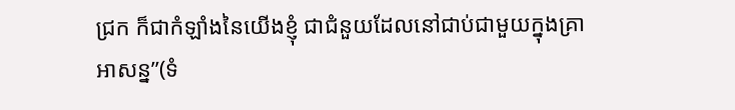ជ្រក ក៏ជាកំឡាំងនៃយើងខ្ញុំ ជាជំនួយដែលនៅជាប់ជាមួយក្នុងគ្រាអាសន្ន”(ទំ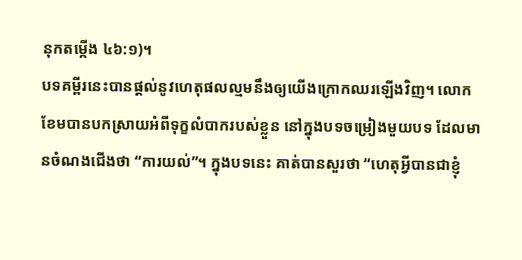នុកតម្កើង ៤៦:១)។
បទគម្ពីរនេះបានផ្តល់នូវហេតុផលល្មមនឹងឲ្យយើងក្រោកឈរឡើងវិញ។ លោកខែមបានបកស្រាយអំពីទុក្ខលំបាករបស់ខ្លួន នៅក្នុងបទចម្រៀងមួយបទ ដែលមានចំណងជើងថា “ការយល់”។ ក្នុងបទនេះ គាត់បានសួរថា “ហេតុអ្វីបានជាខ្ញុំ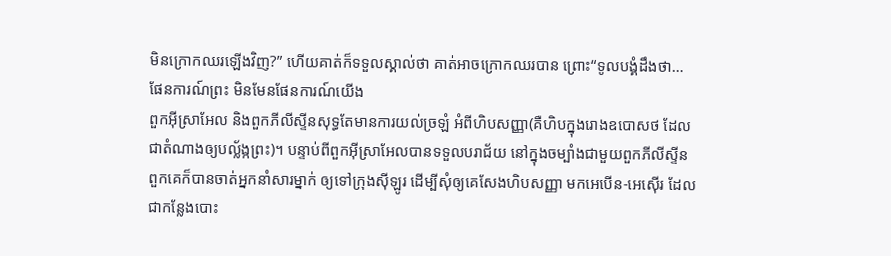មិនក្រោកឈរឡើងវិញ?” ហើយគាត់ក៏ទទួលស្គាល់ថា គាត់អាចក្រោកឈរបាន ព្រោះ“ទូលបង្គំដឹងថា…
ផែនការណ៍ព្រះ មិនមែនផែនការណ៍យើង
ពួកអ៊ីស្រាអែល និងពួកភីលីស្ទីនសុទ្ធតែមានការយល់ច្រឡំ អំពីហិបសញ្ញា(គឺហិបក្នុងរោងឧបោសថ ដែលជាតំណាងឲ្យបល្ល័ង្កព្រះ)។ បន្ទាប់ពីពួកអ៊ីស្រាអែលបានទទួលបរាជ័យ នៅក្នុងចម្បាំងជាមួយពួកភីលីស្ទីន ពួកគេក៏បានចាត់អ្នកនាំសារម្នាក់ ឲ្យទៅក្រុងស៊ីឡូរ ដើម្បីសុំឲ្យគេសែងហិបសញ្ញា មកអេបើន-អេស៊ើរ ដែលជាកន្លែងបោះ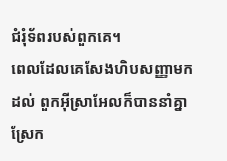ជំរុំទ័ពរបស់ពួកគេ។
ពេលដែលគេសែងហិបសញ្ញាមកដល់ ពួកអ៊ីស្រាអែលក៏បាននាំគ្នាស្រែក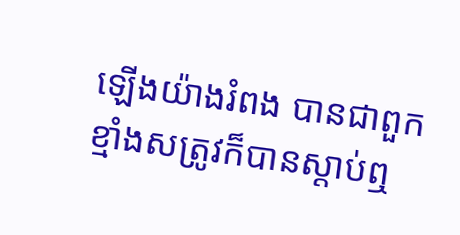ឡើងយ៉ាងរំពង បានជាពួកខ្មាំងសត្រូវក៏បានស្តាប់ឮ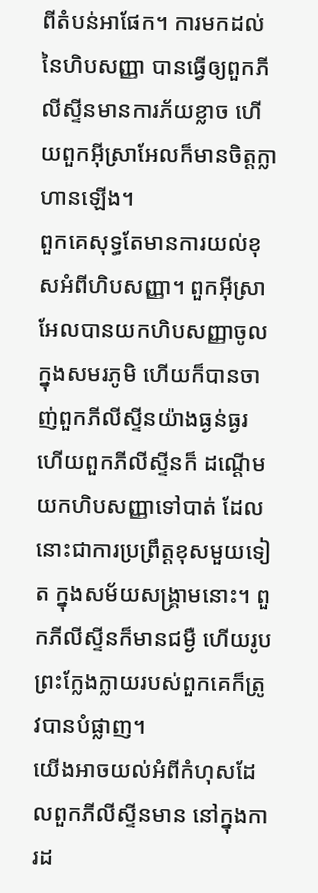ពីតំបន់អាផែក។ ការមកដល់នៃហិបសញ្ញា បានធ្វើឲ្យពួកភីលីស្ទីនមានការភ័យខ្លាច ហើយពួកអ៊ីស្រាអែលក៏មានចិត្តក្លាហានឡើង។
ពួកគេសុទ្ធតែមានការយល់ខុសអំពីហិបសញ្ញា។ ពួកអ៊ីស្រាអែលបានយកហិបសញ្ញាចូលក្នុងសមរភូមិ ហើយក៏បានចាញ់ពួកភីលីស្ទីនយ៉ាងធ្ងន់ធ្ងរ ហើយពួកភីលីស្ទីនក៏ ដណ្តើមយកហិបសញ្ញាទៅបាត់ ដែលនោះជាការប្រព្រឹត្តខុសមួយទៀត ក្នុងសម័យសង្រ្គាមនោះ។ ពួកភីលីស្ទីនក៏មានជម្ងឺ ហើយរូបព្រះក្លែងក្លាយរបស់ពួកគេក៏ត្រូវបានបំផ្លាញ។
យើងអាចយល់អំពីកំហុសដែលពួកភីលីស្ទីនមាន នៅក្នុងការដ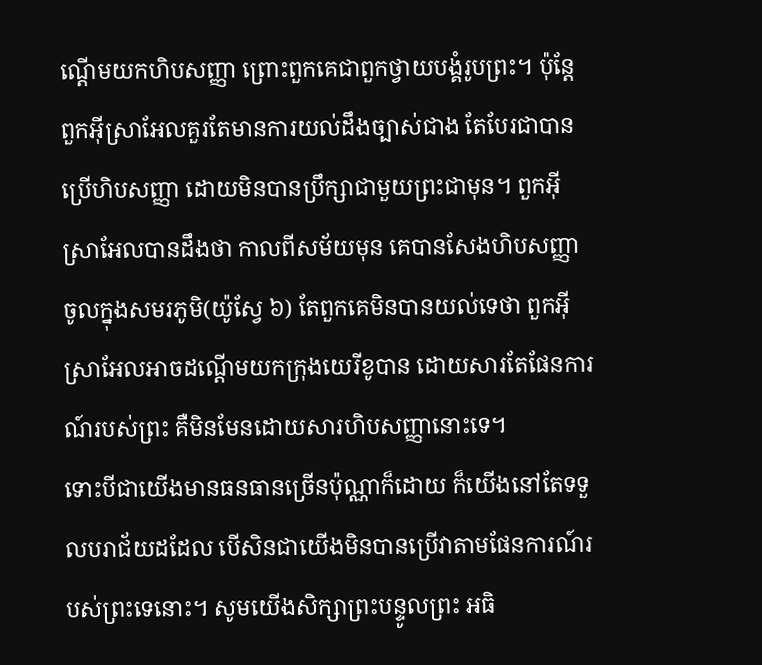ណ្តើមយកហិបសញ្ញា ព្រោះពួកគេជាពួកថ្វាយបង្គំរូបព្រះ។ ប៉ុន្តែ ពួកអ៊ីស្រាអែលគួរតែមានការយល់ដឹងច្បាស់ជាង តែបែរជាបានប្រើហិបសញ្ញា ដោយមិនបានប្រឹក្សាជាមួយព្រះជាមុន។ ពួកអ៊ីស្រាអែលបានដឹងថា កាលពីសម័យមុន គេបានសែងហិបសញ្ញាចូលក្នុងសមរភូមិ(យ៉ូស្វែ ៦) តែពួកគេមិនបានយល់ទេថា ពួកអ៊ីស្រាអែលអាចដណ្តើមយកក្រុងយេរីខូបាន ដោយសារតែផែនការណ៍របស់ព្រះ គឺមិនមែនដោយសារហិបសញ្ញានោះទេ។
ទោះបីជាយើងមានធនធានច្រើនប៉ុណ្ណាក៏ដោយ ក៏យើងនៅតែទទួលបរាជ័យដដែល បើសិនជាយើងមិនបានប្រើវាតាមផែនការណ៍របស់ព្រះទេនោះ។ សូមយើងសិក្សាព្រះបន្ទូលព្រះ អធិ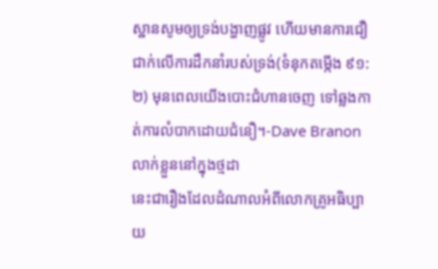ស្ឋានសូមឲ្យទ្រង់បង្ហាញផ្លូវ ហើយមានការជឿជាក់លើការដឹកនាំរបស់ទ្រង់(ទំនុកតម្កើង ៩១:២) មុនពេលយើងបោះជំហានចេញ ទៅឆ្លងកាត់ការលំបាកដោយជំនឿ។-Dave Branon
លាក់ខ្លួននៅក្នុងថ្មដា
នេះជារឿងដែលដំណាលអំពីលោកគ្រូអធិប្បាយ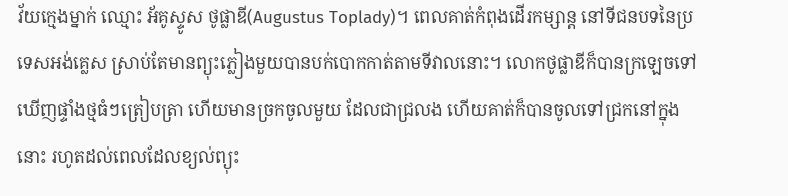វ័យក្មេងម្នាក់ ឈ្មោះ អ័គូស្ទូស ថូផ្លាឌី(Augustus Toplady)។ ពេលគាត់កំពុងដើរកម្សាន្ត នៅទីជនបទនៃប្រទេសអង់គ្លេស ស្រាប់តែមានព្យុះភ្លៀងមួយបានបក់បោកកាត់តាមទីវាលនោះ។ លោកថូផ្លាឌីក៏បានក្រឡេចទៅឃើញផ្ទាំងថ្មធំៗត្រៀបត្រា ហើយមានច្រកចូលមួយ ដែលជាជ្រលង ហើយគាត់ក៏បានចូលទៅជ្រកនៅក្នុងនោះ រហូតដល់ពេលដែលខ្យល់ព្យុះ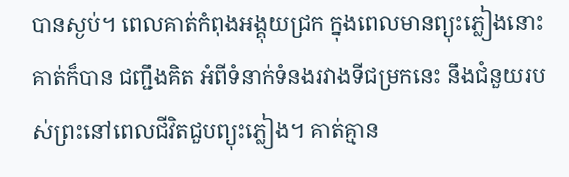បានស្ងប់។ ពេលគាត់កំពុងអង្គុយជ្រក ក្នុងពេលមានព្យុះភ្លៀងនោះ គាត់ក៏បាន ជញ្ជឹងគិត អំពីទំនាក់ទំនងរវាងទីជម្រកនេះ នឹងជំនួយរបស់ព្រះនៅពេលជីវិតជួបព្យុះភ្លៀង។ គាត់គ្មាន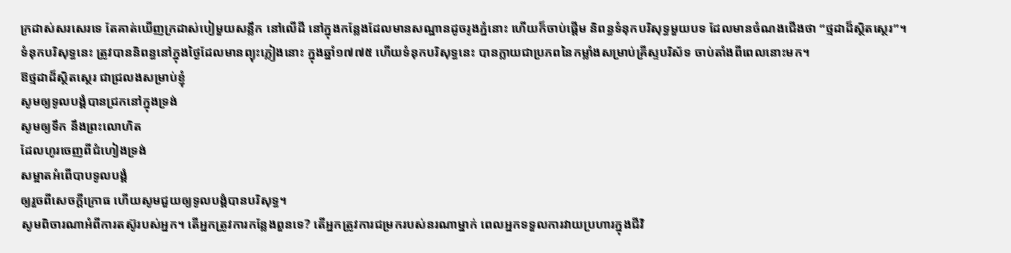ក្រដាស់សរសេរទេ តែគាត់ឃើញក្រដាស់បៀមួយសន្លឹក នៅលើដី នៅក្នុងកន្លែងដែលមានសណ្ឋានដូចរូងភ្នំនោះ ហើយក៏ចាប់ផ្តើម និពន្ធទំនុកបរិសុទ្ធមួយបទ ដែលមានចំណងជើងថា “ថ្មដាដ៏ស្ថិតស្ថេរ”។
ទំនុកបរិសុទ្ធនេះ ត្រូវបាននិពន្ធនៅក្នុងថ្ងៃដែលមានព្យុះភ្លៀងនោះ ក្នុងឆ្នាំ១៧៧៥ ហើយទំនុកបរិសុទ្ធនេះ បានក្លាយជាប្រភពនៃកម្លាំងសម្រាប់គ្រីស្ទបរិស័ទ ចាប់តាំងពីពេលនោះមក។
ឱថ្មដាដ៏ស្ថិតស្ថេរ ជាជ្រលងសម្រាប់ខ្ញុំ
សូមឲ្យទូលបង្គំបានជ្រកនៅក្នុងទ្រង់
សូមឲ្យទឹក នឹងព្រះលោហិត
ដែលហូរចេញពីជំហៀងទ្រង់
សម្អាតអំពើបាបទូលបង្គំ
ឲ្យរួចពីសេចក្តីក្រោធ ហើយសូមជួយឲ្យទូលបង្គំបានបរិសុទ្ធ។
សូមពិចារណាអំពីការតស៊ូរបស់អ្នក។ តើអ្នកត្រូវការកន្លែងពួនទេ? តើអ្នកត្រូវការជម្រករបស់នរណាម្នាក់ ពេលអ្នកទទួលការវាយប្រហារក្នុងជីវិ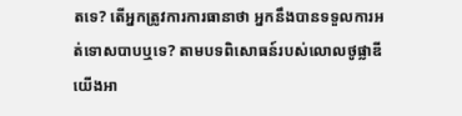តទេ? តើអ្នកត្រូវការការធានាថា អ្នកនឹងបានទទួលការអត់ទោសបាបឬទេ? តាមបទពិសោធន៍របស់លោលថូផ្លាឌី យើងអា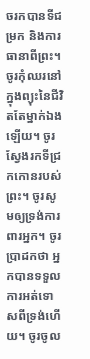ចរកបានទីជម្រក និងការធានាពីព្រះ។ ចូរកុំឈរនៅក្នុងព្យុះនៃជីវិតតែម្នាក់ឯងឡើយ។ ចូរស្វែងរកទីជ្រកកោនរបស់ព្រះ។ ចូរសូមឲ្យទ្រង់ការពារអ្នក។ ចូរប្រាដកថា អ្នកបានទទួលការអត់ទោសពីទ្រង់ហើយ។ ចូរចូល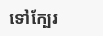ទៅក្បែរ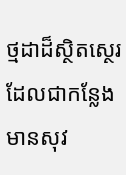ថ្មដាដ៏ស្ថិតស្ថេរ ដែលជាកន្លែងមានសុវ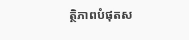ត្ថិភាពបំផុតស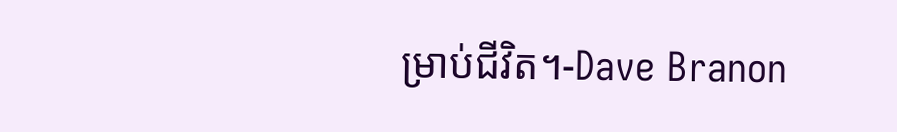ម្រាប់ជីវិត។-Dave Branon